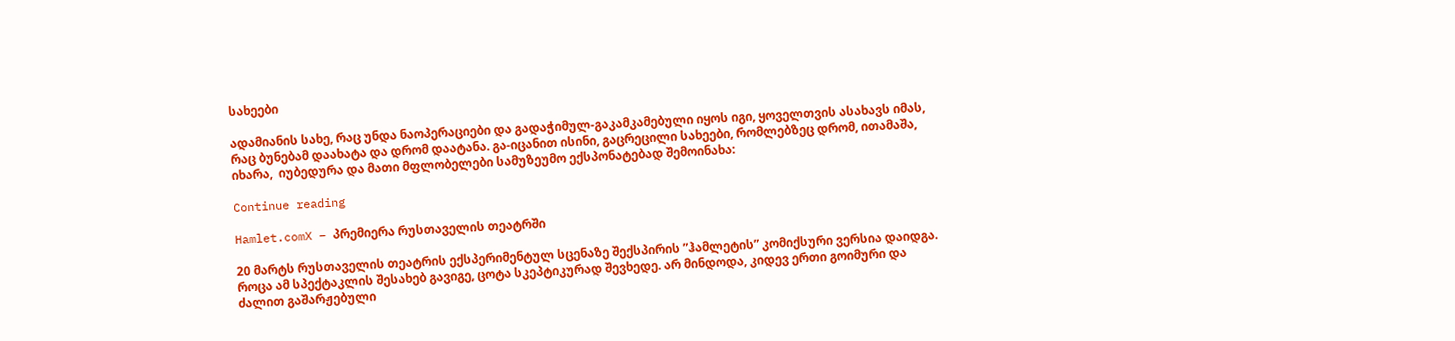სახეები

ადამიანის სახე, რაც უნდა ნაოპერაციები და გადაჭიმულ-გაკამკამებული იყოს იგი, ყოველთვის ასახავს იმას, რაც ბუნებამ დაახატა და დრომ დაატანა. გა-იცანით ისინი, გაცრეცილი სახეები, რომლებზეც დრომ, ითამაშა, იხარა,  იუბედურა და მათი მფლობელები სამუზეუმო ექსპონატებად შემოინახა:

Continue reading

Hamlet.comX – პრემიერა რუსთაველის თეატრში

20 მარტს რუსთაველის თეატრის ექსპერიმენტულ სცენაზე შექსპირის ”ჰამლეტის” კომიქსური ვერსია დაიდგა. როცა ამ სპექტაკლის შესახებ გავიგე, ცოტა სკეპტიკურად შევხედე. არ მინდოდა, კიდევ ერთი გოიმური და ძალით გაშარჟებული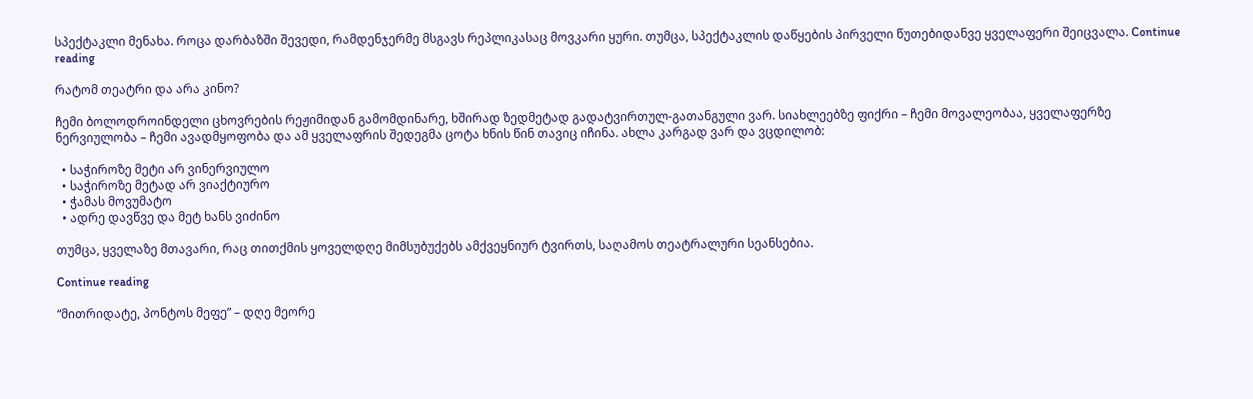სპექტაკლი მენახა. როცა დარბაზში შევედი, რამდენჯერმე მსგავს რეპლიკასაც მოვკარი ყური. თუმცა, სპექტაკლის დაწყების პირველი წუთებიდანვე ყველაფერი შეიცვალა. Continue reading

რატომ თეატრი და არა კინო?

ჩემი ბოლოდროინდელი ცხოვრების რეჟიმიდან გამომდინარე, ხშირად ზედმეტად გადატვირთულ-გათანგული ვარ. სიახლეებზე ფიქრი – ჩემი მოვალეობაა, ყველაფერზე ნერვიულობა – ჩემი ავადმყოფობა და ამ ყველაფრის შედეგმა ცოტა ხნის წინ თავიც იჩინა. ახლა კარგად ვარ და ვცდილობ:

  • საჭიროზე მეტი არ ვინერვიულო
  • საჭიროზე მეტად არ ვიაქტიურო
  • ჭამას მოვუმატო
  • ადრე დავწვე და მეტ ხანს ვიძინო

თუმცა, ყველაზე მთავარი, რაც თითქმის ყოველდღე მიმსუბუქებს ამქვეყნიურ ტვირთს, საღამოს თეატრალური სეანსებია.

Continue reading

“მითრიდატე, პონტოს მეფე” – დღე მეორე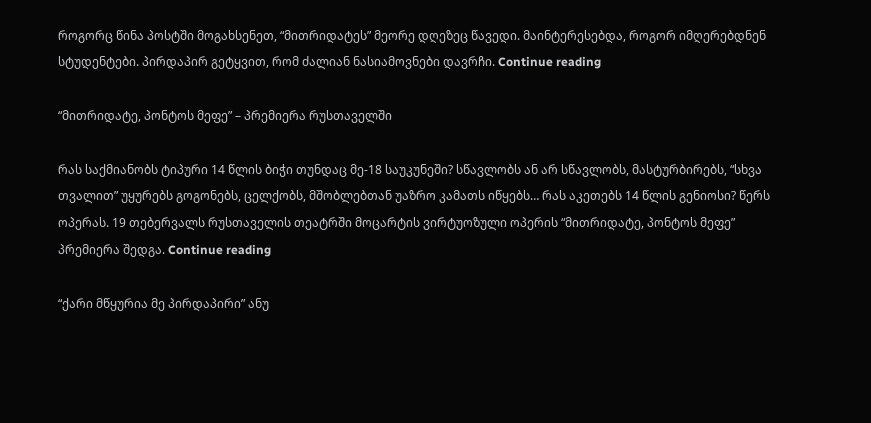როგორც წინა პოსტში მოგახსენეთ, “მითრიდატეს” მეორე დღეზეც წავედი. მაინტერესებდა, როგორ იმღერებდნენ სტუდენტები. პირდაპირ გეტყვით, რომ ძალიან ნასიამოვნები დავრჩი. Continue reading

“მითრიდატე, პონტოს მეფე” – პრემიერა რუსთაველში

რას საქმიანობს ტიპური 14 წლის ბიჭი თუნდაც მე-18 საუკუნეში? სწავლობს ან არ სწავლობს, მასტურბირებს, “სხვა თვალით” უყურებს გოგონებს, ცელქობს, მშობლებთან უაზრო კამათს იწყებს… რას აკეთებს 14 წლის გენიოსი? წერს ოპერას. 19 თებერვალს რუსთაველის თეატრში მოცარტის ვირტუოზული ოპერის “მითრიდატე, პონტოს მეფე” პრემიერა შედგა. Continue reading

“ქარი მწყურია მე პირდაპირი” ანუ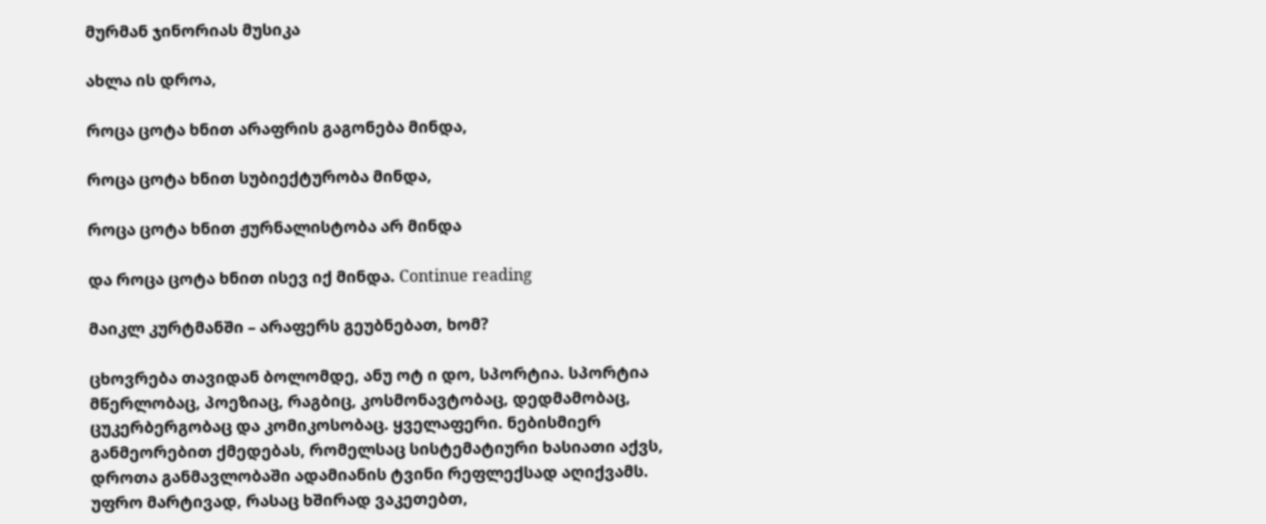მურმან ჯინორიას მუსიკა

ახლა ის დროა,

როცა ცოტა ხნით არაფრის გაგონება მინდა,

როცა ცოტა ხნით სუბიექტურობა მინდა,

როცა ცოტა ხნით ჟურნალისტობა არ მინდა

და როცა ცოტა ხნით ისევ იქ მინდა. Continue reading

მაიკლ კურტმანში – არაფერს გეუბნებათ, ხომ?

ცხოვრება თავიდან ბოლომდე, ანუ ოტ ი დო, სპორტია. სპორტია მწერლობაც, პოეზიაც, რაგბიც, კოსმონავტობაც, დედმამობაც, ცუკერბერგობაც და კომიკოსობაც. ყველაფერი. ნებისმიერ განმეორებით ქმედებას, რომელსაც სისტემატიური ხასიათი აქვს, დროთა განმავლობაში ადამიანის ტვინი რეფლექსად აღიქვამს. უფრო მარტივად, რასაც ხშირად ვაკეთებთ,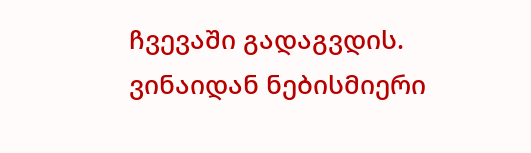ჩვევაში გადაგვდის. ვინაიდან ნებისმიერი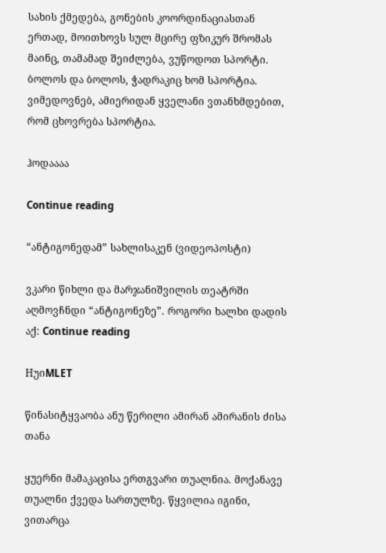სახის ქმედება, გონების კოორდინაციასთან ერთად, მოითხოვს სულ მცირე ფზიკურ შრომას მაინც, თამამად შეიძლება, ვუწოდოთ სპორტი. ბოლოს და ბოლოს, ჭადრაკიც ხომ სპორტია. ვიმედოვნებ, ამიერიდან ყველანი ვთანხმდებით, რომ ცხოვრება სპორტია.

ჰოდაააა

Continue reading

“ანტიგონედამ” სახლისაკენ (ვიდეოპოსტი)

ვკარი წიხლი და მარჯანიშვილის თეატრში აღმოვჩნდი “ანტიგონეზე”. როგორი ხალხი დადის აქ: Continue reading

HუიMLET

წინასიტყვაობა ანუ წერილი ამირან ამირანის ძისა თანა

ყუერნი მამაკაცისა ერთგვარი თუალნია. მოქანავე თუალნი ქვედა სართულზე. წყვილია იგინი, ვითარცა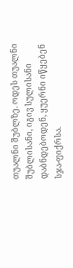თუალნი შუბლზე. ოდეს თუალნი შუბლისანი, იგივ სულისანი დაბნდებოდენ, ყუერნი იწყებენ სჯა-ფიქრსა.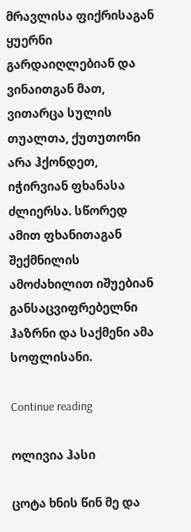მრავლისა ფიქრისაგან ყუერნი გარდაიღლებიან და ვინაითგან მათ, ვითარცა სულის თუალთა, ქუთუთონი არა ჰქონდეთ, იჭირვიან ფხანასა ძლიერსა. სწორედ ამით ფხანითაგან შექმნილის ამოძახილით იშუებიან განსაცვიფრებელნი ჰაზრნი და საქმენი ამა სოფლისანი.

Continue reading

ოლივია ჰასი

ცოტა ხნის წინ მე და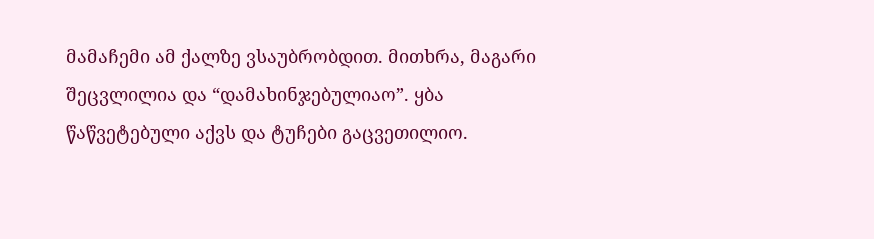მამაჩემი ამ ქალზე ვსაუბრობდით. მითხრა, მაგარი შეცვლილია და “დამახინჯებულიაო”. ყბა წაწვეტებული აქვს და ტუჩები გაცვეთილიო.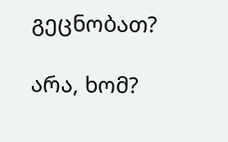გეცნობათ?

არა, ხომ?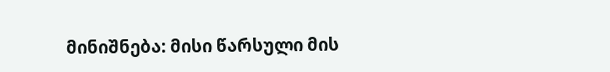მინიშნება: მისი წარსული მის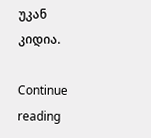უკან კიდია.

Continue reading